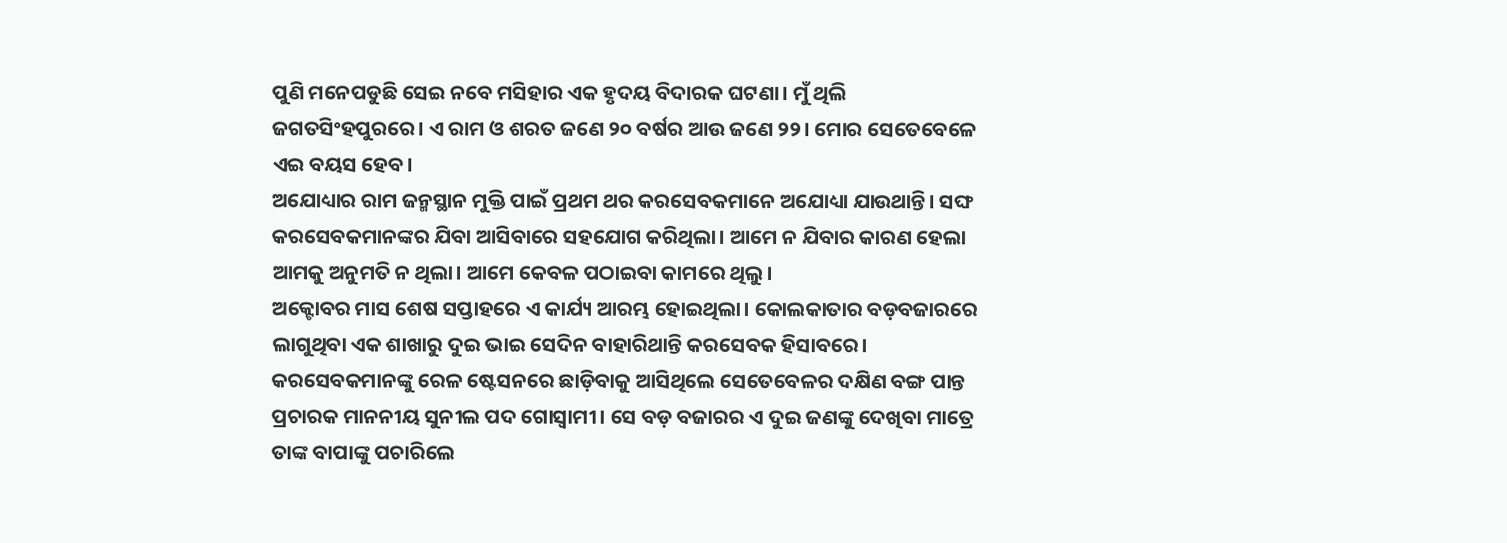ପୁଣି ମନେପଡୁଛି ସେଇ ନବେ ମସିହାର ଏକ ହୃଦୟ ବିଦାରକ ଘଟଣା। ମୁଁ ଥିଲି ଜଗତସିଂହପୁରରେ। ଏ ରାମ ଓ ଶରତ ଜଣେ ୨୦ ବର୍ଷର ଆଉ ଜଣେ ୨୨। ମୋର ସେତେବେଳେ ଏଇ ବୟସ ହେବ।
ଅଯୋଧ୍ୟାର ରାମ ଜନ୍ମସ୍ଥାନ ମୁକ୍ତି ପାଇଁ ପ୍ରଥମ ଥର କରସେବକମାନେ ଅଯୋଧ୍ୟା ଯାଉଥାନ୍ତି। ସଙ୍ଘ କରସେବକମାନଙ୍କର ଯିବା ଆସିବାରେ ସହଯୋଗ କରିଥିଲା। ଆମେ ନ ଯିବାର କାରଣ ହେଲା ଆମକୁ ଅନୁମତି ନ ଥିଲା। ଆମେ କେବଳ ପଠାଇବା କାମରେ ଥିଲୁ।
ଅକ୍ଟୋବର ମାସ ଶେଷ ସପ୍ତାହରେ ଏ କାର୍ଯ୍ୟ ଆରମ୍ଭ ହୋଇଥିଲା। କୋଲକାତାର ବଡ଼ବଜାରରେ ଲାଗୁଥିବା ଏକ ଶାଖାରୁ ଦୁଇ ଭାଇ ସେଦିନ ବାହାରିଥାନ୍ତି କରସେବକ ହିସାବରେ। କରସେବକମାନଙ୍କୁ ରେଳ ଷ୍ଟେସନରେ ଛାଡ଼ିବାକୁ ଆସିଥିଲେ ସେତେବେଳର ଦକ୍ଷିଣ ବଙ୍ଗ ପାନ୍ତ ପ୍ରଚାରକ ମାନନୀୟ ସୁନୀଲ ପଦ ଗୋସ୍ୱାମୀ। ସେ ବଡ଼ ବଜାରର ଏ ଦୁଇ ଜଣଙ୍କୁ ଦେଖିବା ମାତ୍ରେ ତାଙ୍କ ବାପାଙ୍କୁ ପଚାରିଲେ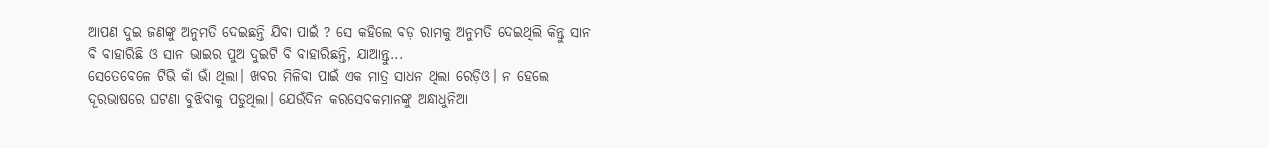ଆପଣ ଦୁଇ ଜଣଙ୍କୁ ଅନୁମତି ଦେଇଛନ୍ତି ଯିବା ପାଇଁ ? ସେ କହିଲେ ବଡ଼ ରାମକୁ ଅନୁମତି ଦେଇଥିଲି କିନ୍ତୁ ସାନ ବି ବାହାରିଛି ଓ ସାନ ଭାଇର ପୁଅ ଦୁଇଟି ବି ବାହାରିଛନ୍ତି, ଯାଆନ୍ତୁ...
ସେତେବେଳେ ଟିଭି କାଁ ଭାଁ ଥିଲା। ଖବର ମିଳିବା ପାଇଁ ଏକ ମାତ୍ର ସାଧନ ଥିଲା ରେଡ଼ିଓ। ନ ହେଲେ ଦୂରଭାଷରେ ଘଟଣା ବୁଝିବାକୁ ପଡୁଥିଲା। ଯେଉଁଦିନ କରସେବକମାନଙ୍କୁ ଅନ୍ଧାଧୁନିଆ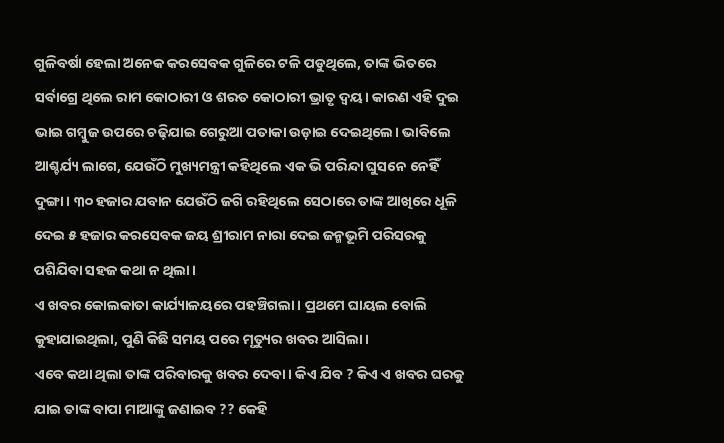ଗୁଳିବର୍ଷା ହେଲା ଅନେକ କରସେବକ ଗୁଳିରେ ଟଳି ପଡୁଥିଲେ, ତାଙ୍କ ଭିତରେ ସର୍ବାଗ୍ରେ ଥିଲେ ରାମ କୋଠାରୀ ଓ ଶରତ କୋଠାରୀ ଭ୍ରାତୃ ଦ୍ୱୟ। କାରଣ ଏହି ଦୁଇ ଭାଇ ଗମ୍ବୁଜ ଉପରେ ଚଢ଼ିଯାଇ ଗେରୁଆ ପତାକା ଉଡ଼ାଇ ଦେଇଥିଲେ। ଭାବିଲେ ଆଶ୍ଚର୍ଯ୍ୟ ଲାଗେ, ଯେଉଁଠି ମୁଖ୍ୟମନ୍ତ୍ରୀ କହିଥିଲେ ଏକ ଭି ପରିନ୍ଦା ଘୁସନେ ନେହିଁ ଦୁଙ୍ଗା। ୩୦ ହଜାର ଯବାନ ଯେଉଁଠି ଜଗି ରହିଥିଲେ ସେଠାରେ ତାଙ୍କ ଆଖିରେ ଧୂଳି ଦେଇ ୫ ହଜାର କରସେବକ ଜୟ ଶ୍ରୀରାମ ନାରା ଦେଇ ଜନ୍ମଭୂମି ପରିସରକୁ ପଶିଯିବା ସହଜ କଥା ନ ଥିଲା।
ଏ ଖବର କୋଲକାତା କାର୍ଯ୍ୟାଳୟରେ ପହଞ୍ଚିଗଲା। ପ୍ରଥମେ ଘାୟଲ ବୋଲି କୁହାଯାଇଥିଲା, ପୁଣି କିଛି ସମୟ ପରେ ମୃତ୍ୟୁର ଖବର ଆସିଲା।
ଏବେ କଥା ଥିଲା ତାଙ୍କ ପରିବାରକୁ ଖବର ଦେବା। କିଏ ଯିବ ? କିଏ ଏ ଖବର ଘରକୁ ଯାଇ ତାଙ୍କ ବାପା ମାଆଙ୍କୁ ଜଣାଇବ ?? କେହି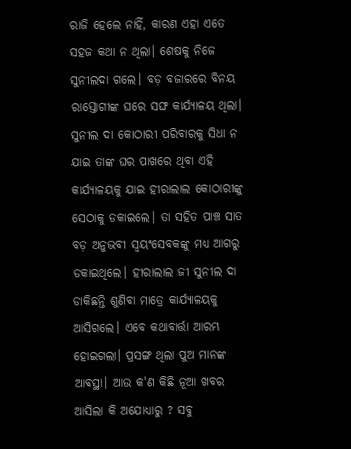ରାଜି ହେଲେ ନାହିଁ, କାରଣ ଏହା ଏତେ ସହଜ କଥା ନ ଥିଲା। ଶେଷକୁ ନିଜେ ସୁନୀଲଦା ଗଲେ। ବଡ଼ ବଜାରରେ ବିନୟ ରାସ୍ତୋଗୀଙ୍କ ଘରେ ସଙ୍ଘ କାର୍ଯ୍ୟାଳୟ ଥିଲା। ସୁନୀଲ ଦା କୋଠାରୀ ପରିବାରକୁ ସିଧା ନ ଯାଇ ତାଙ୍କ ଘର ପାଖରେ ଥିବା ଏହି କାର୍ଯ୍ୟାଳୟକୁ ଯାଇ ହୀରାଲାଲ କୋଠାରୀଙ୍କୁ ସେଠାକୁ ଡକାଇଲେ। ତା ସହିତ ପାଞ୍ଚ ସାତ ବଡ଼ ଅନୁଭବୀ ସ୍ୱୟଂସେବକଙ୍କୁ ମଧ୍ୟ ଆଗରୁ ଡକାଇଥିଲେ। ହୀରାଲାଲ ଜୀ ସୁନୀଲ ଦା ଡାକିଛନ୍ତି ଶୁଣିବା ମାତ୍ରେ କାର୍ଯ୍ୟାଳୟକୁ ଆସିଗଲେ। ଏବେ କଥାବାର୍ତ୍ତା ଆରମ୍ଭ ହୋଇଗଲା। ପ୍ରସଙ୍ଗ ଥିଲା ପୁଅ ମାନଙ୍କ ଆଵସ୍ଥା। ଆଉ କ'ଣ କିଛି ନୂଆ ଖବର ଆସିଲା କି ଅଯୋଧ୍ୟାରୁ ? ସବୁ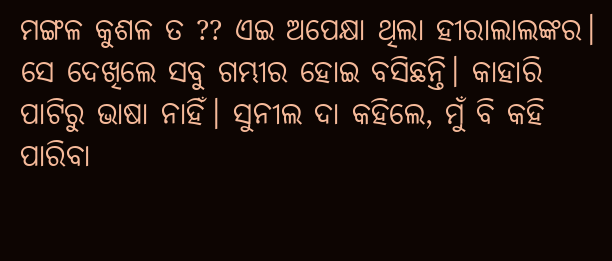ମଙ୍ଗଳ କୁଶଳ ତ ?? ଏଇ ଅପେକ୍ଷା ଥିଲା ହୀରାଲାଲଙ୍କର। ସେ ଦେଖିଲେ ସବୁ ଗମ୍ଭୀର ହୋଇ ବସିଛନ୍ତି। କାହାରି ପାଟିରୁ ଭାଷା ନାହିଁ। ସୁନୀଲ ଦା କହିଲେ, ମୁଁ ବି କହି ପାରିବା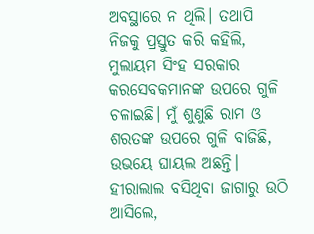ଅବସ୍ଥାରେ ନ ଥିଲି। ତଥାପି ନିଜକୁ ପ୍ରସ୍ତୁତ କରି କହିଲି, ମୁଲାୟମ ସିଂହ ସରକାର କରସେବକମାନଙ୍କ ଉପରେ ଗୁଳି ଚଳାଇଛି। ମୁଁ ଶୁଣୁଛି ରାମ ଓ ଶରତଙ୍କ ଉପରେ ଗୁଳି ବାଜିଛି, ଉଭୟେ ଘାୟଲ ଅଛନ୍ତି। ହୀରାଲାଲ ବସିଥିବା ଜାଗାରୁ ଉଠି ଆସିଲେ,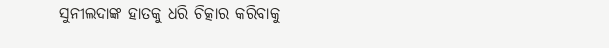ସୁନୀଲଦାଙ୍କ ହାତକୁ ଧରି ଚିତ୍କାର କରିବାକୁ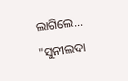ଲାଗିଲେ...
"ସୁନୀଲଦା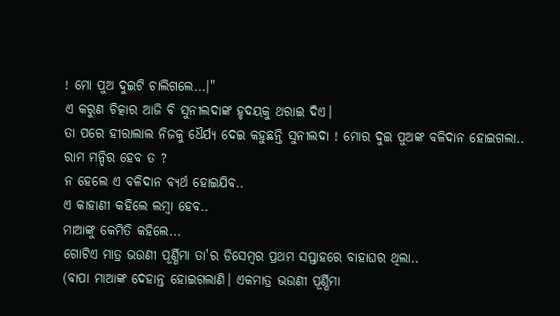! ମୋ ପୁଅ ଦୁଇଟି ଚାଲିଗଲେ...।"
ଏ କରୁଣ ଚିତ୍କାର ଆଜି ବି ସୁନୀଲଦାଙ୍କ ହୃଦୟକୁ ଥରାଇ ଦିଏ।
ତା ପରେ ହୀରାଲାଲ ନିଜକୁ ଧୈର୍ଯ୍ୟ ଦେଇ କହୁଛନ୍ତି ସୁନୀଲଦା ! ମୋର ଦୁଇ ପୁଅଙ୍କ ବଳିଦାନ ହୋଇଗଲା..
ରାମ ମନ୍ଦିର ହେବ ତ ?
ନ ହେଲେ ଏ ବଳିଦାନ ବ୍ୟର୍ଥ ହୋଇଯିବ..
ଏ କାହାଣୀ କହିଲେ ଲମ୍ବା ହେବ..
ମାଆଙ୍କୁ କେମିତି କହିଲେ...
ଗୋଟିଏ ମାତ୍ର ଭଉଣୀ ପୂର୍ଣ୍ଣିମା ତା'ର ଡିସେମ୍ବର ପ୍ରଥମ ସପ୍ତାହରେ ବାହାଘର ଥିଲା..
(ବାପା ମାଆଙ୍କ ଦେହାନ୍ତ ହୋଇଗଲାଣି। ଏକମାତ୍ର ଭଉଣୀ ପୂର୍ଣ୍ଣିମା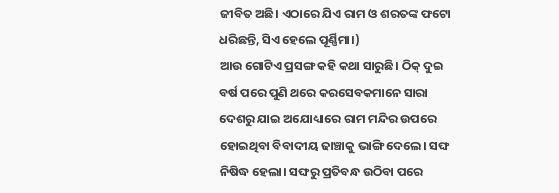ଜୀବିତ ଅଛି। ଏଠାରେ ଯିଏ ରାମ ଓ ଶରତଙ୍କ ଫଟୋ ଧରିଛନ୍ତି, ସିଏ ହେଲେ ପୂର୍ଣ୍ଣିମା।)
ଆଉ ଗୋଟିଏ ପ୍ରସଙ୍ଗ କହି କଥା ସାରୁଛି। ଠିକ୍ ଦୁଇ ବର୍ଷ ପରେ ପୁଣି ଥରେ କରସେବକମାନେ ସାରା ଦେଶରୁ ଯାଇ ଅଯୋଧ୍ୟାରେ ରାମ ମନ୍ଦିର ଉପରେ ହୋଇଥିବା ବିବାଦୀୟ ଢାଞ୍ଚାକୁ ଭାଙ୍ଗି ଦେଲେ। ସଙ୍ଘ ନିଷିଦ୍ଧ ହେଲା। ସଙ୍ଘରୁ ପ୍ରତିବନ୍ଧ ଉଠିବା ପରେ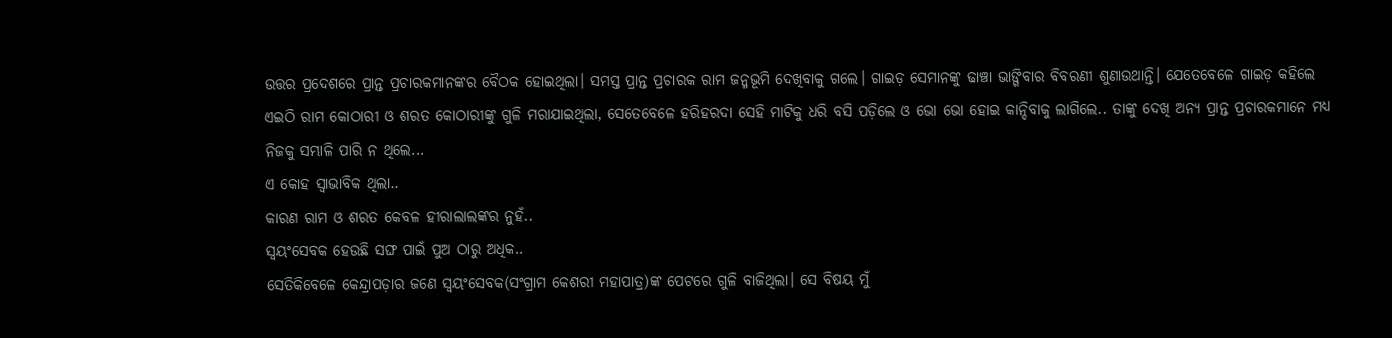ଉତ୍ତର ପ୍ରଦେଶରେ ପ୍ରାନ୍ତ ପ୍ରଚାରକମାନଙ୍କର ବୈଠକ ହୋଇଥିଲା। ସମସ୍ତ ପ୍ରାନ୍ତ ପ୍ରଚାରକ ରାମ ଜନ୍ମଭୂମି ଦେଖିବାକୁ ଗଲେ। ଗାଇଡ଼ ସେମାନଙ୍କୁ ଢାଞ୍ଚା ଭାଙ୍ଗିବାର ବିବରଣୀ ଶୁଣାଉଥାନ୍ତି। ଯେତେବେଳେ ଗାଇଡ଼ କହିଲେ ଏଇଠି ରାମ କୋଠାରୀ ଓ ଶରତ କୋଠାରୀଙ୍କୁ ଗୁଳି ମରାଯାଇଥିଲା, ସେତେବେଳେ ହରିହରଦା ସେହି ମାଟିକୁ ଧରି ବସି ପଡ଼ିଲେ ଓ ଭୋ ଭୋ ହୋଇ କାନ୍ଦିବାକୁ ଲାଗିଲେ.. ତାଙ୍କୁ ଦେଖି ଅନ୍ୟ ପ୍ରାନ୍ତ ପ୍ରଚାରକମାନେ ମଧ୍ୟ ନିଜକୁ ସମ୍ଭାଳି ପାରି ନ ଥିଲେ...
ଏ କୋହ ସ୍ୱାଭାବିକ ଥିଲା..
କାରଣ ରାମ ଓ ଶରତ କେବଳ ହୀରାଲାଲଙ୍କର ନୁହଁ..
ସ୍ୱୟଂସେବକ ହେଉଛି ସଙ୍ଘ ପାଇଁ ପୁଅ ଠାରୁ ଅଧିକ..
ସେତିକିବେଳେ କେନ୍ଦ୍ରାପଡ଼ାର ଜଣେ ସ୍ୱୟଂସେବକ(ସଂଗ୍ରାମ କେଶରୀ ମହାପାତ୍ର)ଙ୍କ ପେଟରେ ଗୁଳି ବାଜିଥିଲା। ସେ ବିଷୟ ମୁଁ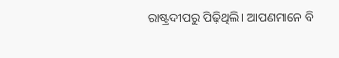ରାଷ୍ଟ୍ରଦୀପରୁ ପିଢ଼ିଥିଲି। ଆପଣମାନେ ବି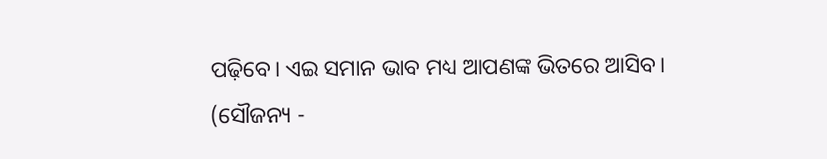ପଢ଼ିବେ। ଏଇ ସମାନ ଭାବ ମଧ୍ୟ ଆପଣଙ୍କ ଭିତରେ ଆସିବ।
(ସୌଜନ୍ୟ -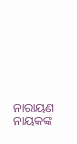ନାରାୟଣ ନାୟକଙ୍କ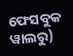ଫେସବୁକ ୱାଲରୁ)